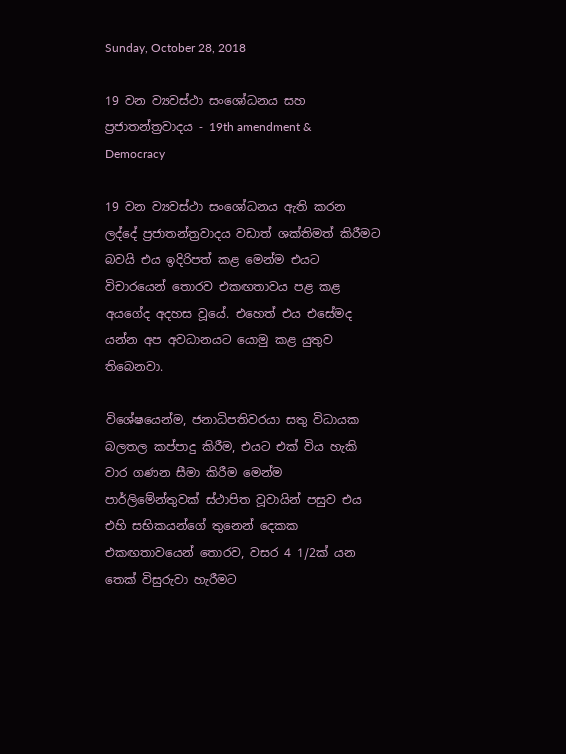Sunday, October 28, 2018

19 වන ව්‍යවස්ථා සංශෝධනය සහ ප්‍රජාතන්ත්‍රවාදය - 19th amendment & Democracy

19 වන ව්‍යවස්ථා සංශෝධනය ඇති කරන ලද්දේ ප්‍රජාතන්ත්‍රවාදය වඩාත් ශක්තිමත් කිරීමට බවයි එය ඉදිරිපත් කළ මෙන්ම එයට විචාරයෙන් තොරව එකඟතාවය පළ කළ අයගේද අදහස වූයේ. එහෙත් එය එසේමද යන්න අප අවධානයට යොමු කළ යුතුව තිබෙනවා.

විශේෂයෙන්ම, ජනාධිපතිවරයා සතු විධායක බලතල කප්පාදු කිරීම, එයට එක් විය හැකි වාර ගණන සීමා කිරීම මෙන්ම පාර්ලිමේන්තුවක් ස්ථාපිත වූවායින් පසුව එය එහි සභිකයන්ගේ තුනෙන් දෙකක එකඟතාවයෙන් තොරව, වසර 4 1/2ක් යන තෙක් විසුරුවා හැරීමට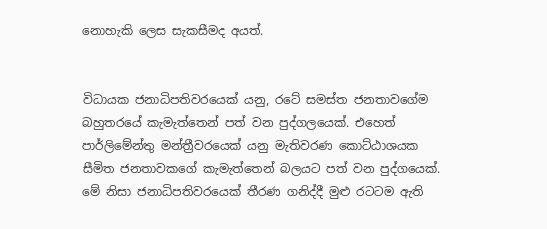නොහැකි ලෙස සැකසීමද අයත්.


විධායක ජනාධිපතිවරයෙක් යනු, රටේ සමස්ත ජනතාවගේම බහුතරයේ කැමැත්තෙන් පත් වන පුද්ගලයෙක්. එහෙත් පාර්ලිමේන්තු මන්ත්‍රීවරයෙක් යනු මැතිවරණ කොට්ඨාශයක සීමිත ජනතාවකගේ කැමැත්තෙන් බලයට පත් වන පුද්ගයෙක්. මේ නිසා ජනාධිපතිවරයෙක් තීරණ ගනිද්දී මුළු රටටම ඇති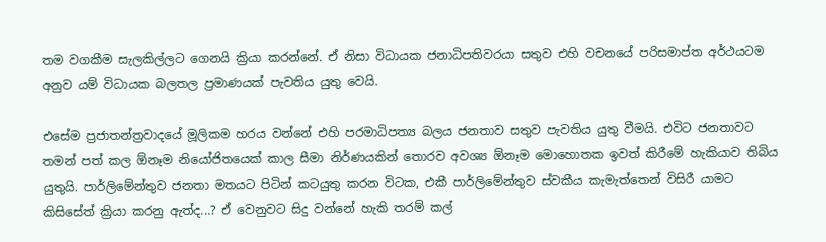තම වගකීම සැලකිල්ලට ගෙනයි ක්‍රියා කරන්නේ. ඒ නිසා විධායක ජනාධිපතිවරයා සතුව එහි වචනයේ පරිසමාප්ත අර්ථයටම අනුව යම් විධායක බලතල ප්‍රමාණයක් පැවතිය යුතු වෙයි.

එසේම ප්‍රජාතන්ත්‍රවාදයේ මූලිකම හරය වන්නේ එහි පරමාධිපත්‍ය බලය ජනතාව සතුව පැවතිය යුතු වීමයි. එවිට ජනතාවට තමන් පත් කල ඕනෑම නියෝජිතයෙක් කාල සීමා නිර්ණයකින් තොරව අවශ්‍ය ඕනෑම මොහොතක ඉවත් කිරීමේ හැකියාව තිබිය යුතුයි. පාර්ලිමේන්තුව ජනතා මතයට පිටින් කටයුතු කරන විටක, එකී පාර්ලිමේන්තුව ස්වකීය කැමැත්තෙන් විසිරී යාමට කිසිසේත් ක්‍රියා කරනු ඇත්ද...? ඒ වෙනුවට සිදු වන්නේ හැකි තරම් කල්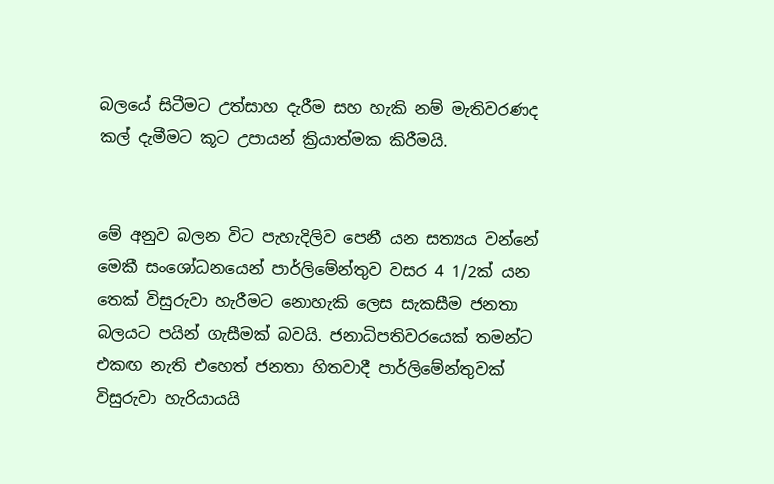බලයේ සිටීමට උත්සාහ දැරීම සහ හැකි නම් මැතිවරණද කල් දැමීමට කූට උපායන් ක්‍රියාත්මක කිරීමයි.


මේ අනුව බලන විට පැහැදිලිව පෙනී යන සත්‍යය වන්නේ මෙකී සංශෝධනයෙන් පාර්ලිමේන්තුව වසර 4 1/2ක් යන තෙක් විසුරුවා හැරීමට නොහැකි ලෙස සැකසීම ජනතා බලයට පයින් ගැසීමක් බවයි. ජනාධිපතිවරයෙක් තමන්ට එකඟ නැති එහෙත් ජනතා හිතවාදී පාර්ලිමේන්තුවක් විසුරුවා හැරියායයි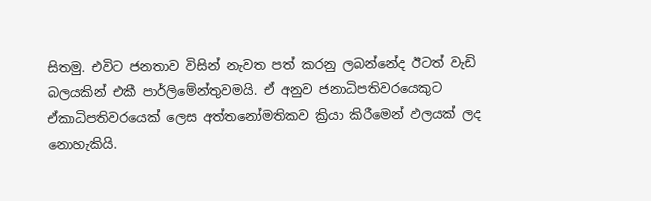සිතමු. එවිට ජනතාව විසින් නැවත පත් කරනු ලබන්නේද ඊටත් වැඩි බලයකින් එකී පාර්ලිමේන්තුවමයි. ඒ අනුව ජනාධිපතිවරයෙකුට ඒකාධිපතිවරයෙක් ලෙස අත්තනෝමතිකව ක්‍රියා කිරීමෙන් ඵලයක් ලද නොහැකියි.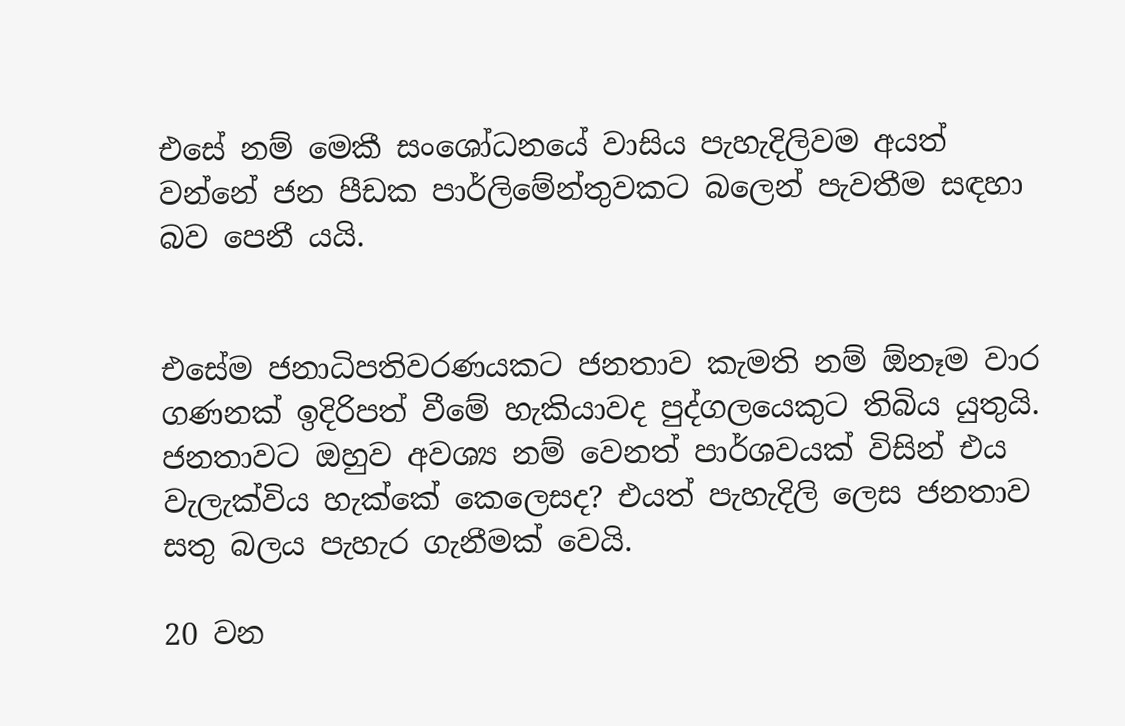එසේ නම් මෙකී සංශෝධනයේ වාසිය පැහැදිලිවම අයත් වන්නේ ජන පීඩක පාර්ලිමේන්තුවකට බලෙන් පැවතීම සඳහා බව පෙනී යයි.


එසේම ජනාධිපතිවරණයකට ජනතාව කැමති නම් ඕනෑම වාර ගණනක් ඉදිරිපත් වීමේ හැකියාවද පුද්ගලයෙකුට තිබිය යුතුයි. ජනතාවට ඔහුව අවශ්‍ය නම් වෙනත් පාර්ශවයක් විසින් එය වැලැක්විය හැක්කේ කෙලෙසද? එයත් පැහැදිලි ලෙස ජනතාව සතු බලය පැහැර ගැනීමක් වෙයි.

20 වන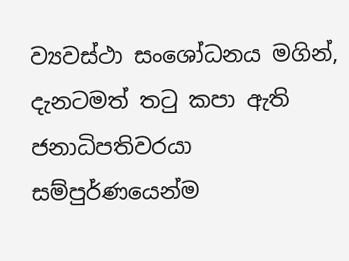ව්‍යවස්ථා සංශෝධනය මගින්, දැනටමත් තටු කපා ඇති ජනාධිපතිවරයා සම්පුර්ණයෙන්ම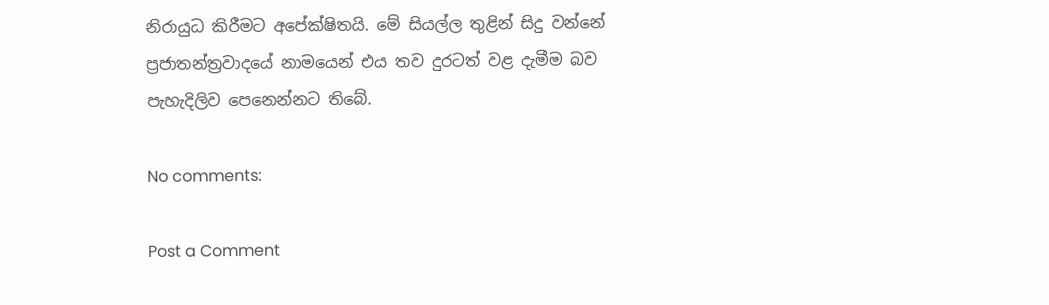නිරායුධ කිරීමට අපේක්ෂිතයි. මේ සියල්ල තුළින් සිදු වන්නේ ප්‍රජාතන්ත්‍රවාදයේ නාමයෙන් එය තව දුරටත් වළ දැමීම බව පැහැදිලිව පෙනෙන්නට තිබේ.

No comments:

Post a Comment